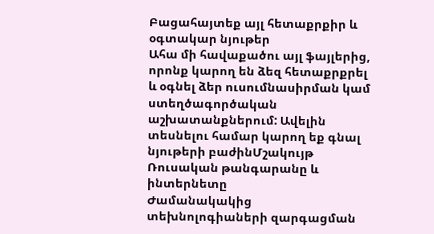Բացահայտեք այլ հետաքրքիր և օգտակար նյութեր
Ահա մի հավաքածու այլ ֆայլերից, որոնք կարող են ձեզ հետաքրքրել և օգնել ձեր ուսումնասիրման կամ ստեղծագործական աշխատանքներում: Ավելին տեսնելու համար կարող եք գնալ նյութերի բաժինՄշակույթ
Ռուսական թանգարանը և ինտերնետը
Ժամանակակից տեխնոլոգիաների զարգացման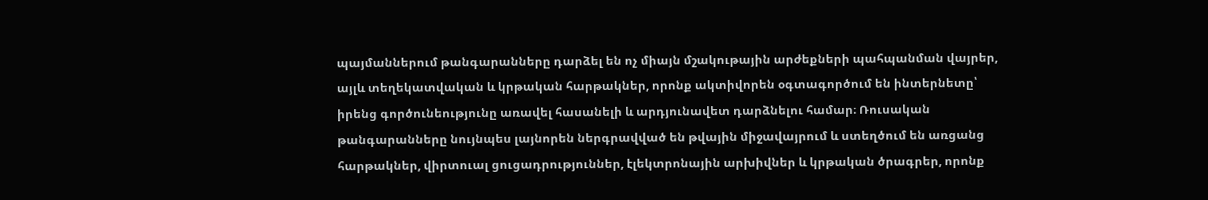պայմաններում թանգարանները դարձել են ոչ միայն մշակութային արժեքների պահպանման վայրեր, այլև տեղեկատվական և կրթական հարթակներ, որոնք ակտիվորեն օգտագործում են ինտերնետը՝ իրենց գործունեությունը առավել հասանելի և արդյունավետ դարձնելու համար։ Ռուսական թանգարանները նույնպես լայնորեն ներգրավված են թվային միջավայրում և ստեղծում են առցանց հարթակներ, վիրտուալ ցուցադրություններ, էլեկտրոնային արխիվներ և կրթական ծրագրեր, որոնք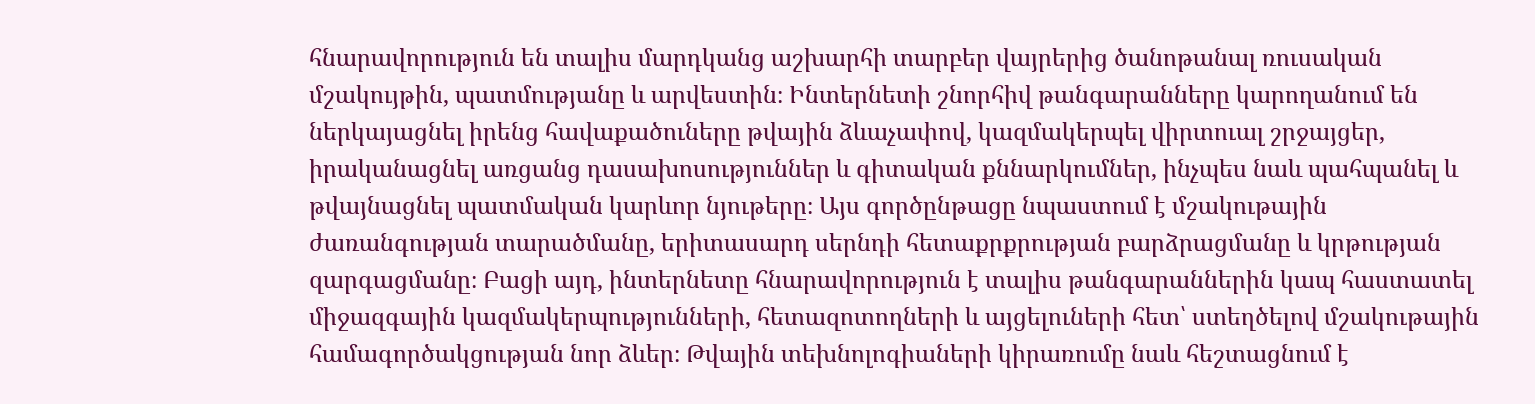հնարավորություն են տալիս մարդկանց աշխարհի տարբեր վայրերից ծանոթանալ ռուսական մշակույթին, պատմությանը և արվեստին։ Ինտերնետի շնորհիվ թանգարանները կարողանում են ներկայացնել իրենց հավաքածուները թվային ձևաչափով, կազմակերպել վիրտուալ շրջայցեր, իրականացնել առցանց դասախոսություններ և գիտական քննարկումներ, ինչպես նաև պահպանել և թվայնացնել պատմական կարևոր նյութերը։ Այս գործընթացը նպաստում է մշակութային ժառանգության տարածմանը, երիտասարդ սերնդի հետաքրքրության բարձրացմանը և կրթության զարգացմանը։ Բացի այդ, ինտերնետը հնարավորություն է տալիս թանգարաններին կապ հաստատել միջազգային կազմակերպությունների, հետազոտողների և այցելուների հետ՝ ստեղծելով մշակութային համագործակցության նոր ձևեր։ Թվային տեխնոլոգիաների կիրառումը նաև հեշտացնում է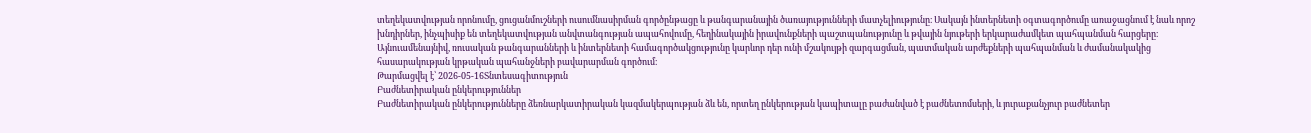տեղեկատվության որոնումը, ցուցանմուշների ուսումնասիրման գործընթացը և թանգարանային ծառայությունների մատչելիությունը։ Սակայն ինտերնետի օգտագործումը առաջացնում է նաև որոշ խնդիրներ, ինչպիսիք են տեղեկատվության անվտանգության ապահովումը, հեղինակային իրավունքների պաշտպանությունը և թվային նյութերի երկարաժամկետ պահպանման հարցերը։ Այնուամենայնիվ, ռուսական թանգարանների և ինտերնետի համագործակցությունը կարևոր դեր ունի մշակույթի զարգացման, պատմական արժեքների պահպանման և ժամանակակից հասարակության կրթական պահանջների բավարարման գործում։
Թարմացվել է՝ 2026-05-16Տնտեսագիտություն
Բաժնետիրական ընկերություններ
Բաժնետիրական ընկերությունները ձեռնարկատիրական կազմակերպության ձև են, որտեղ ընկերության կապիտալը բաժանված է բաժնետոմսերի, և յուրաքանչյուր բաժնետեր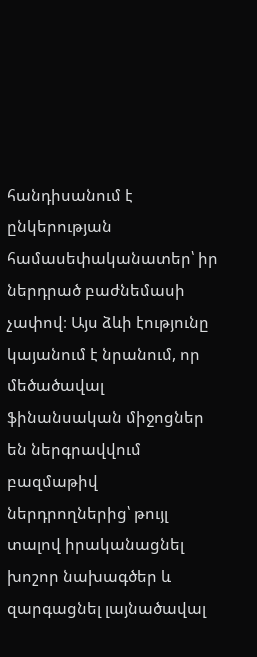հանդիսանում է ընկերության համասեփականատեր՝ իր ներդրած բաժնեմասի չափով։ Այս ձևի էությունը կայանում է նրանում, որ մեծածավալ ֆինանսական միջոցներ են ներգրավվում բազմաթիվ ներդրողներից՝ թույլ տալով իրականացնել խոշոր նախագծեր և զարգացնել լայնածավալ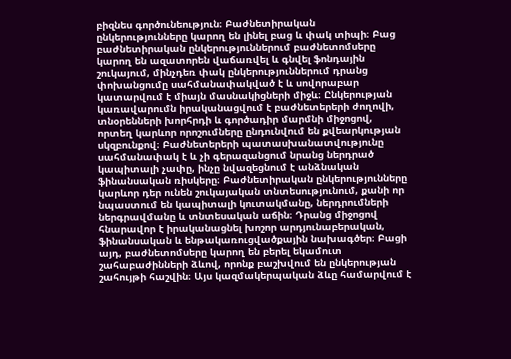բիզնես գործունեություն։ Բաժնետիրական ընկերությունները կարող են լինել բաց և փակ տիպի։ Բաց բաժնետիրական ընկերություններում բաժնետոմսերը կարող են ազատորեն վաճառվել և գնվել ֆոնդային շուկայում, մինչդեռ փակ ընկերություններում դրանց փոխանցումը սահմանափակված է և սովորաբար կատարվում է միայն մասնակիցների միջև։ Ընկերության կառավարումն իրականացվում է բաժնետերերի ժողովի, տնօրենների խորհրդի և գործադիր մարմնի միջոցով, որտեղ կարևոր որոշումները ընդունվում են քվեարկության սկզբունքով։ Բաժնետերերի պատասխանատվությունը սահմանափակ է և չի գերազանցում նրանց ներդրած կապիտալի չափը, ինչը նվազեցնում է անձնական ֆինանսական ռիսկերը։ Բաժնետիրական ընկերությունները կարևոր դեր ունեն շուկայական տնտեսությունում, քանի որ նպաստում են կապիտալի կուտակմանը, ներդրումների ներգրավմանը և տնտեսական աճին։ Դրանց միջոցով հնարավոր է իրականացնել խոշոր արդյունաբերական, ֆինանսական և ենթակառուցվածքային նախագծեր։ Բացի այդ, բաժնետոմսերը կարող են բերել եկամուտ շահաբաժինների ձևով, որոնք բաշխվում են ընկերության շահույթի հաշվին։ Այս կազմակերպական ձևը համարվում է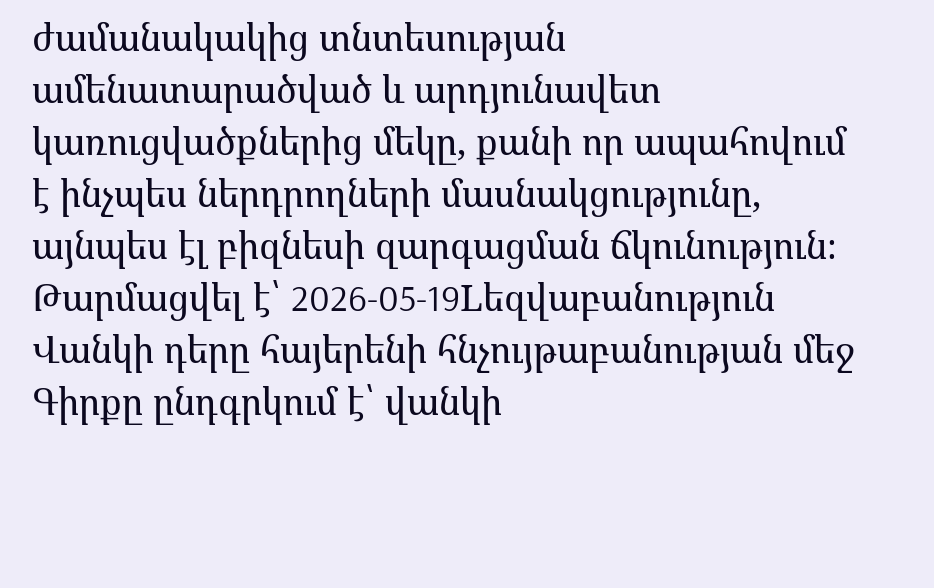ժամանակակից տնտեսության ամենատարածված և արդյունավետ կառուցվածքներից մեկը, քանի որ ապահովում է ինչպես ներդրողների մասնակցությունը, այնպես էլ բիզնեսի զարգացման ճկունություն։
Թարմացվել է՝ 2026-05-19Lեզվաբանություն
Վանկի դերը հայերենի հնչույթաբանության մեջ
Գիրքը ընդգրկում է՝ վանկի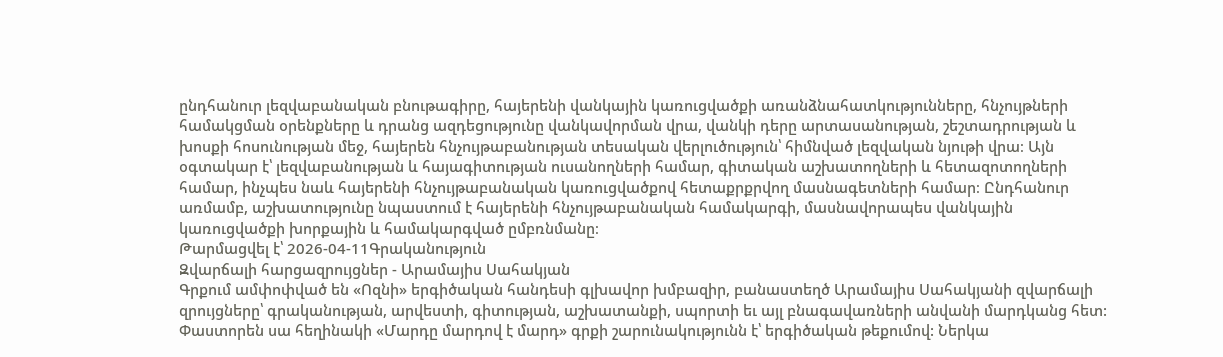ընդհանուր լեզվաբանական բնութագիրը, հայերենի վանկային կառուցվածքի առանձնահատկությունները, հնչույթների համակցման օրենքները և դրանց ազդեցությունը վանկավորման վրա, վանկի դերը արտասանության, շեշտադրության և խոսքի հոսունության մեջ, հայերեն հնչույթաբանության տեսական վերլուծություն՝ հիմնված լեզվական նյութի վրա։ Այն օգտակար է՝ լեզվաբանության և հայագիտության ուսանողների համար, գիտական աշխատողների և հետազոտողների համար, ինչպես նաև հայերենի հնչույթաբանական կառուցվածքով հետաքրքրվող մասնագետների համար։ Ընդհանուր առմամբ, աշխատությունը նպաստում է հայերենի հնչույթաբանական համակարգի, մասնավորապես վանկային կառուցվածքի խորքային և համակարգված ըմբռնմանը։
Թարմացվել է՝ 2026-04-11Գրականություն
Զվարճալի հարցազրույցներ - Արամայիս Սահակյան
Գրքում ամփոփված են «Ոզնի» երգիծական հանդեսի գլխավոր խմբազիր, բանաստեղծ Արամայիս Սահակյանի զվարճալի զրույցները՝ գրականության, արվեստի, գիտության, աշխատանքի, սպորտի եւ այլ բնագավառների անվանի մարդկանց հետ: Փաստորեն սա հեղինակի «Մարդը մարդով է մարդ» գրքի շարունակությունն է՝ երգիծական թեքումով: Ներկա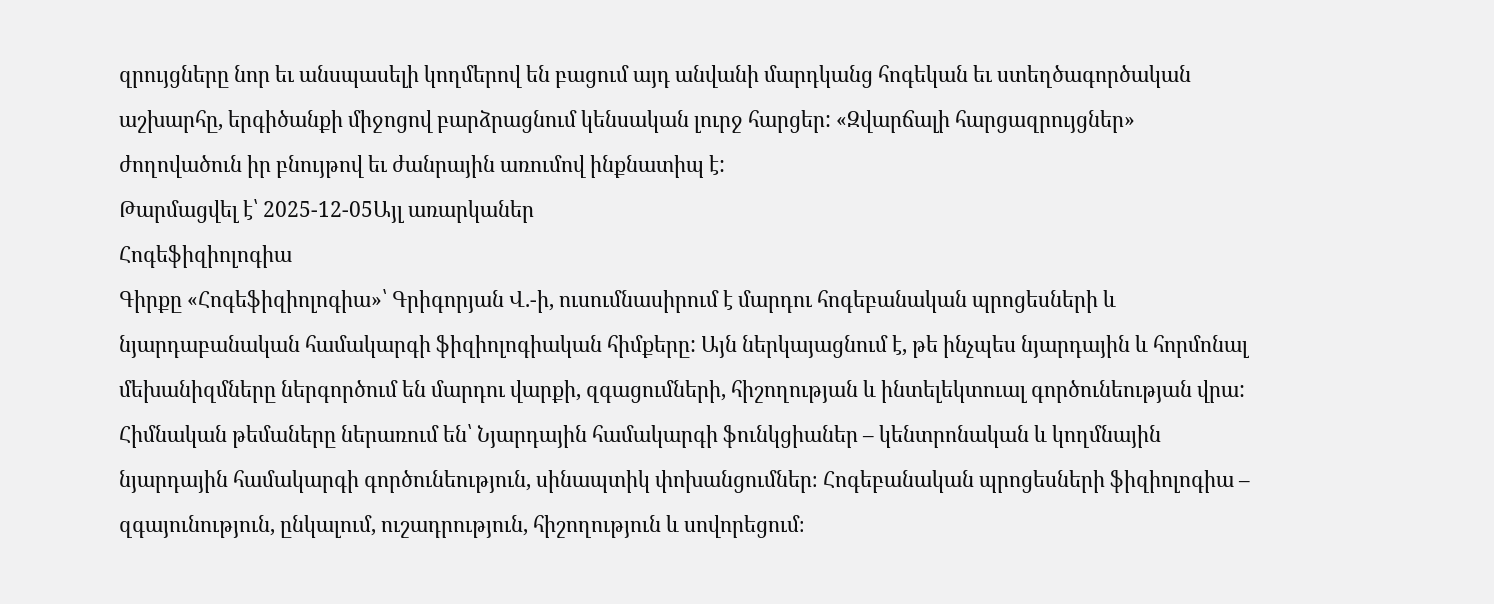զրույցները նոր եւ անսպասելի կողմերով են բացում այդ անվանի մարդկանց հոգեկան եւ ստեղծագործական աշխարհը, երգիծանքի միջոցով բարձրացնում կենսական լուրջ հարցեր: «Զվարճալի հարցազրույցներ» ժողովածուն իր բնույթով եւ ժանրային առումով ինքնատիպ է:
Թարմացվել է՝ 2025-12-05Այլ առարկաներ
Հոգեֆիզիոլոգիա
Գիրքը «Հոգեֆիզիոլոգիա»՝ Գրիգորյան Վ.-ի, ուսումնասիրում է մարդու հոգեբանական պրոցեսների և նյարդաբանական համակարգի ֆիզիոլոգիական հիմքերը: Այն ներկայացնում է, թե ինչպես նյարդային և հորմոնալ մեխանիզմները ներգործում են մարդու վարքի, զգացումների, հիշողության և ինտելեկտուալ գործունեության վրա: Հիմնական թեմաները ներառում են՝ Նյարդային համակարգի ֆունկցիաներ – կենտրոնական և կողմնային նյարդային համակարգի գործունեություն, սինապտիկ փոխանցումներ։ Հոգեբանական պրոցեսների ֆիզիոլոգիա – զգայունություն, ընկալում, ուշադրություն, հիշողություն և սովորեցում։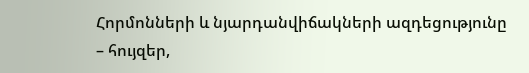Հորմոնների և նյարդանվիճակների ազդեցությունը – հույզեր,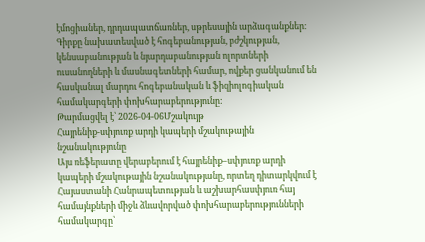էմոցիաներ, դրդապատճառներ, սթրեսային արձագանքներ։ Գիրքը նախատեսված է հոգեբանության, բժշկության, կենսաբանության և նյարդաբանության ոլորտների ուսանողների և մասնագետների համար, ովքեր ցանկանում են հասկանալ մարդու հոգեբանական և ֆիզիոլոգիական համակարգերի փոխհարաբերությունը:
Թարմացվել է՝ 2026-04-06Մշակույթ
Հայրենիք-սփյուռք արդի կապերի մշակութային նշանակությունը
Այս ռեֆերատը վերաբերում է հայրենիք–սփյուռք արդի կապերի մշակութային նշանակությանը, որտեղ դիտարկվում է Հայաստանի Հանրապետության և աշխարհասփյուռ հայ համայնքների միջև ձևավորված փոխհարաբերությունների համակարգը՝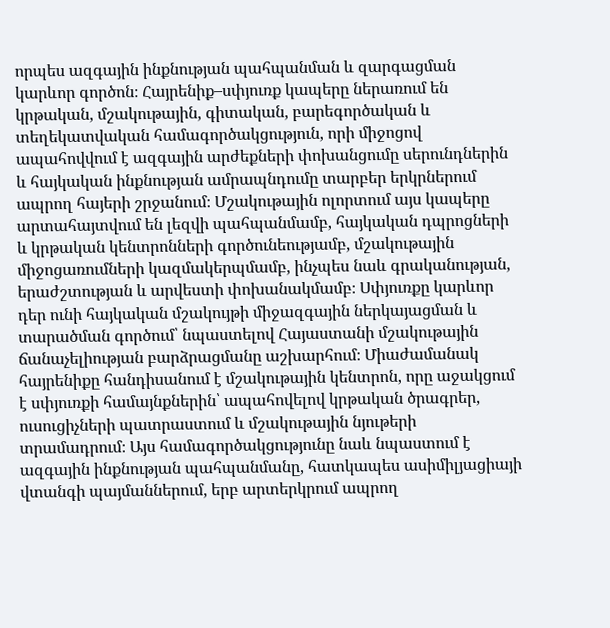որպես ազգային ինքնության պահպանման և զարգացման կարևոր գործոն։ Հայրենիք–սփյուռք կապերը ներառում են կրթական, մշակութային, գիտական, բարեգործական և տեղեկատվական համագործակցություն, որի միջոցով ապահովվում է ազգային արժեքների փոխանցումը սերունդներին և հայկական ինքնության ամրապնդումը տարբեր երկրներում ապրող հայերի շրջանում։ Մշակութային ոլորտում այս կապերը արտահայտվում են լեզվի պահպանմամբ, հայկական դպրոցների և կրթական կենտրոնների գործունեությամբ, մշակութային միջոցառումների կազմակերպմամբ, ինչպես նաև գրականության, երաժշտության և արվեստի փոխանակմամբ։ Սփյուռքը կարևոր դեր ունի հայկական մշակույթի միջազգային ներկայացման և տարածման գործում՝ նպաստելով Հայաստանի մշակութային ճանաչելիության բարձրացմանը աշխարհում։ Միաժամանակ հայրենիքը հանդիսանում է մշակութային կենտրոն, որը աջակցում է սփյուռքի համայնքներին՝ ապահովելով կրթական ծրագրեր, ուսուցիչների պատրաստում և մշակութային նյութերի տրամադրում։ Այս համագործակցությունը նաև նպաստում է ազգային ինքնության պահպանմանը, հատկապես ասիմիլյացիայի վտանգի պայմաններում, երբ արտերկրում ապրող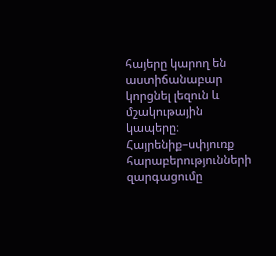հայերը կարող են աստիճանաբար կորցնել լեզուն և մշակութային կապերը։ Հայրենիք–սփյուռք հարաբերությունների զարգացումը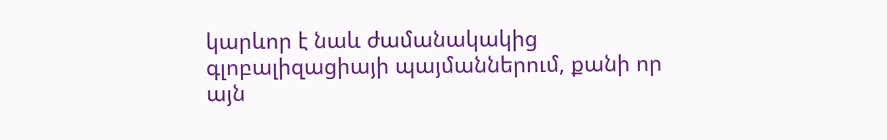կարևոր է նաև ժամանակակից գլոբալիզացիայի պայմաններում, քանի որ այն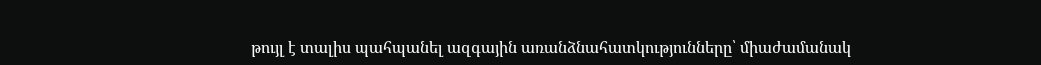թույլ է տալիս պահպանել ազգային առանձնահատկությունները՝ միաժամանակ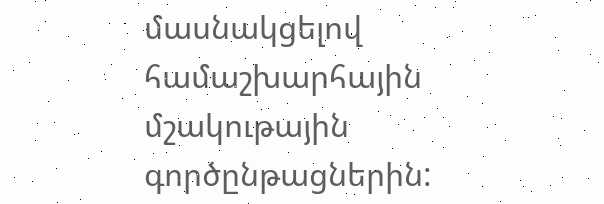մասնակցելով համաշխարհային մշակութային գործընթացներին: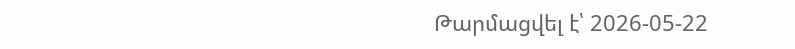Թարմացվել է՝ 2026-05-22